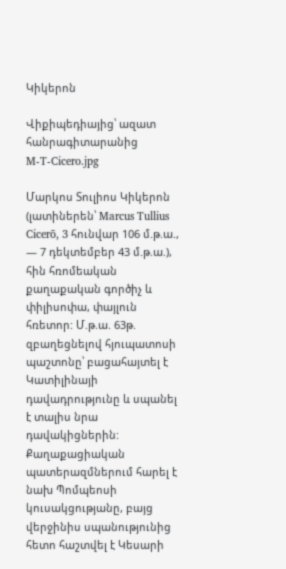Կիկերոն

Վիքիպեդիայից՝ ազատ հանրագիտարանից
M-T-Cicero.jpg

Մարկոս Տուլիոս Կիկերոն (լատիներեն՝ Marcus Tullius Cicerō, 3 հունվար 106 մ.թ.ա., — 7 դեկտեմբեր 43 մ.թ.ա.), հին հռոմեական քաղաքական գործիչ և փիլիսոփա, փայլուն հռետոր: Մ.թ.ա. 63թ. զբաղեցնելով հյուպատոսի պաշտոնը՝ բացահայտել է Կատիլինայի դավադրությունը և սպանել է տալիս նրա դավակիցներին: Քաղաքացիական պատերազմներում հարել է նախ Պոմպեոսի կուսակցությանը, բայց վերջինիս սպանությունից հետո հաշտվել է Կեսարի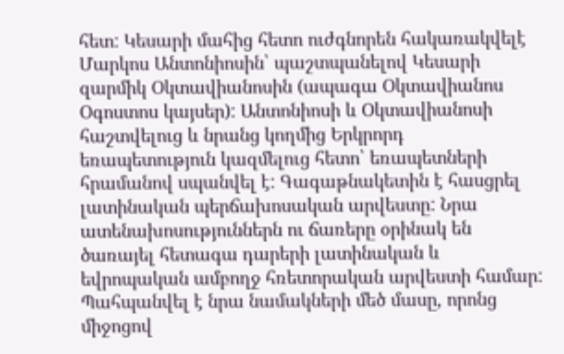հետ: Կեսարի մահից հետո ուժգնորեն հակառակվելէ Մարկոս Անտոնիոսին՝ պաշտպանելով Կեսարի զարմիկ Օկտավիանոսին (ապագա Օկտավիանոս Օգոստոս կայսեր): Անտոնիոսի և Օկտավիանոսի հաշտվելուց և նրանց կողմից Երկրորդ եռապետություն կազմելուց հետո՝ եռապետների հրամանով սպանվել է: Գագաթնակետին է հասցրել լատինական պերճախոսական արվեստը: Նրա ատենախոսություններն ու ճառերը օրինակ են ծառայել հետագա դարերի լատինական և եվրոպական ամբողջ հռետորական արվեստի համար: Պահպանվել է նրա նամակների մեծ մասը, որոնց միջոցով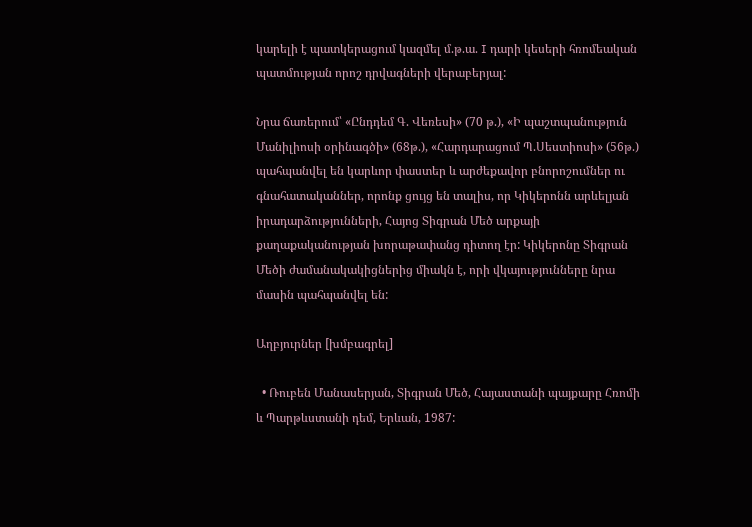կարելի է պատկերացում կազմել մ.թ.ա. I դարի կեսերի հռոմեական պատմության որոշ դրվագների վերաբերյալ:

Նրա ճառերում՝ «Ընդդեմ Գ. Վեռեսի» (70 թ.), «Ի պաշտպանություն Մանիլիոսի օրինագծի» (68թ.), «Հարդարացում Պ.Սեստիոսի» (56թ.) պահպանվել են կարևոր փաստեր և արժեքավոր բնորոշումներ ու գնահատականներ, որոնք ցույց են տալիս, որ Կիկերոնն արևելյան իրադարձությունների, Հայոց Տիգրան Մեծ արքայի քաղաքականության խորաթափանց դիտող էր: Կիկերոնը Տիգրան Մեծի ժամանակակիցներից միակն է, որի վկայությունները նրա մասին պահպանվել են:

Աղբյուրներ [խմբագրել]

  • Ռուբեն Մանասերյան, Տիգրան Մեծ, Հայաստանի պայքարը Հռոմի և Պարթևստանի դեմ, Երևան, 1987: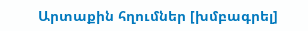Արտաքին հղումներ [խմբագրել]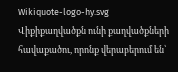Wikiquote-logo-hy.svg
Վիքիքաղվածքն ունի քաղվածքների հավաքածու, որոնք վերաբերում են՝